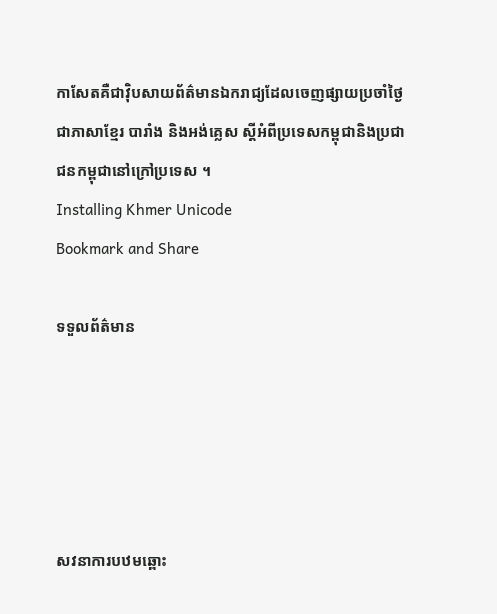កាសែតគឺជាវ៉ិបសាយព័ត៌មានឯករាជ្យដែលចេញផ្សាយប្រចាំថ្ងៃជាភាសាខ្មែរ បារាំង និងអង់គ្លេស ស្តីអំពីប្រទេសកម្ពុជានិងប្រជាជនកម្ពុជានៅក្រៅប្រទេស ។
Installing Khmer Unicode
Bookmark and Share

ទទួលព័ត៌មាន





សវនាការបឋមឆ្ពោះ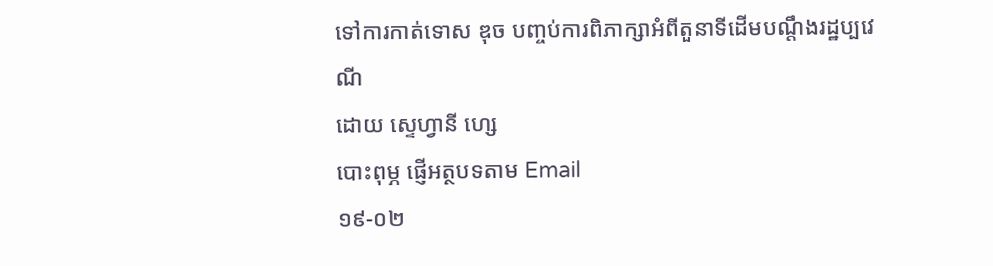ទៅការកាត់ទោស ឌុច បញ្ចប់ការពិភាក្សាអំពីតួនាទីដើមបណ្តឹងរដ្ឋប្បវេណី
ដោយ ស្ទេហ្វានី ហ្សេ
បោះពុម្ភ ផ្ញើអត្ថបទតាម Email
១៩-០២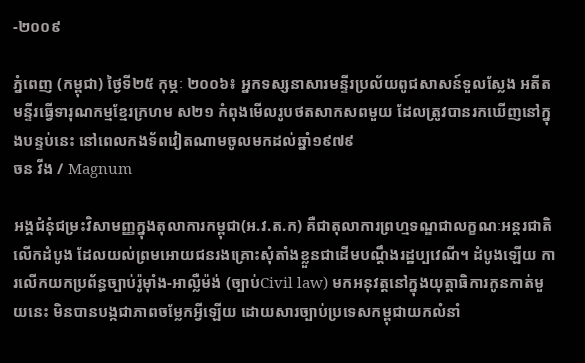-២០០៩

ភ្នំពេញ (កម្ពុជា) ថ្ងៃទី២៥ កុម្ភៈ ២០០៦៖ អ្នកទស្សនាសារមន្ទីរប្រល័យពូជសាសន៍ទួលស្លែង អតីតមន្ទីរធ្វើទារុណកម្មខ្មែរក្រហម ស២១ កំពុងមើលរូបថតសាកសពមួយ ដែលត្រូវបានរកឃើញនៅក្នុងបន្ទប់នេះ នៅពេលកងទ័ពវៀតណាមចូលមកដល់ឆ្នាំ១៩៧៩
ចន វីង / Magnum

អង្គជំនុំជម្រះវិសាមញ្ញក្នុងតុលាការកម្ពុជា(អ.វ.ត.ក) គឺជាតុលាការព្រហ្មទណ្ឌជាលក្ខណៈអន្តរជាតិលើកដំបូង ដែលយល់ព្រមអោយជនរងគ្រោះសុំតាំងខ្លួនជាដើមបណ្តឹងរដ្ឋប្បវេណី។ ដំបូងឡើយ ការលើកយកប្រព័ន្ធច្បាប់រ៉ូម៉ាំង-អាល្លឺម៉ង់ (ច្បាប់Civil law) មកអនុវត្តនៅក្នុងយុត្តាធិការកូនកាត់មួយនេះ មិនបានបង្កជាភាពចម្លែកអ្វីឡើយ ដោយសារច្បាប់ប្រទេសកម្ពុជាយកលំនាំ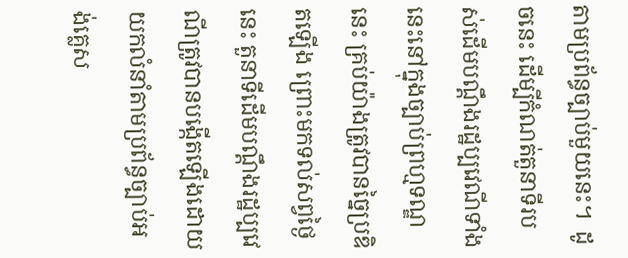តាមប្រព័ន្ធច្បាប់មួយនេះ។  ដូចនេះ ដើម្បីកំណត់តួនាទីរបស់ដើមបណ្តឹងរដ្ឋប្បវេណីទាំងនេះនៅក្នុងច្បាប់ព្រហ្មទណ្ឌនេះ គ្រប់យ៉ាងត្រូវបានច្នៃប្រឌិតឡើង ព្រោះមកទល់សព្វថ្ងៃនេះ តួនាទីដើមបណ្តឹងរដ្ឋប្បវេណីត្រូវបានបង្កើតឡើងដោយយកលំនាំតាមប្រព័ន្ធច្បាប់អង់គ្លេស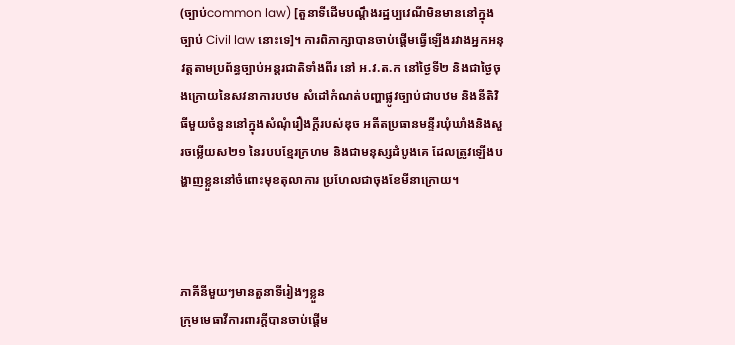(ច្បាប់common law) [តួនាទីដើមបណ្តឹងរដ្ឋប្បវេណីមិនមាននៅក្នុងច្បាប់ Civil law នោះទេ]។ ការពិភាក្សាបានចាប់ផ្តើមធ្វើឡើងរវាងអ្នកអនុវត្តតាមប្រព័ន្ធច្បាប់អន្តរជាតិទាំងពីរ នៅ អ.វ.ត.ក នៅថ្ងៃទី២ និងជាថ្ងៃចុងក្រោយនៃសវនាការបឋម សំដៅកំណត់បញ្ហាផ្លូវច្បាប់ជាបឋម និងនីតិវិធីមួយចំនួននៅក្នុងសំណុំរឿងក្តីរបស់ឌុច អតីតប្រធានមន្ទីរឃុំឃាំងនិងសួរចម្លើយស២១ នៃរបបខ្មែរក្រហម និងជាមនុស្សដំបូងគេ ដែលត្រូវឡើងបង្ហាញខ្លួននៅចំពោះមុខតុលាការ ប្រហែលជាចុងខែមីនាក្រោយ។



ភាគីនីមួយៗមានតួនាទីរៀងៗខ្លួន
ក្រុមមេធាវីការពារក្តីបានចាប់ផ្តើម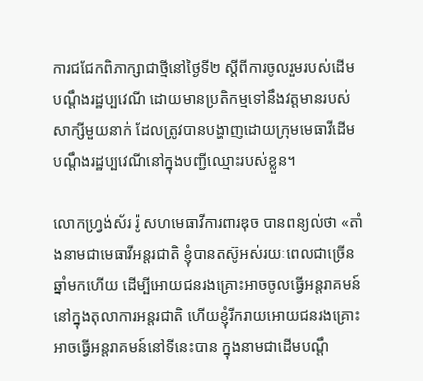ការជជែកពិភាក្សាជាថ្មីនៅថ្ងៃទី២ ស្តីពីការចូលរួមរបស់ដើមបណ្តឹងរដ្ឋប្បវេណី ដោយមានប្រតិកម្មទៅនឹងវត្តមានរបស់សាក្សីមួយនាក់ ដែលត្រូវបានបង្ហាញដោយក្រុមមេធាវីដើមបណ្តឹងរដ្ឋប្បវេណីនៅក្នុងបញ្ជីឈ្មោះរបស់ខ្លួន។

លោកហ្រ្វង់ស័រ រ៉ូ សហមេធាវីការពារឌុច បានពន្យល់ថា «តាំងនាមជាមេធាវីអន្តរជាតិ ខ្ញុំបានតស៊ូអស់រយៈពេលជាច្រើនឆ្នាំមកហើយ ដើម្បីអោយជនរងគ្រោះអាចចូលធ្វើអន្តរាគមន៍នៅក្នុងតុលាការអន្តរជាតិ ហើយខ្ញុំរីករាយអោយជនរងគ្រោះអាចធ្វើអន្តរាគមន៍នៅទីនេះបាន ក្នុងនាមជាដើមបណ្តឹ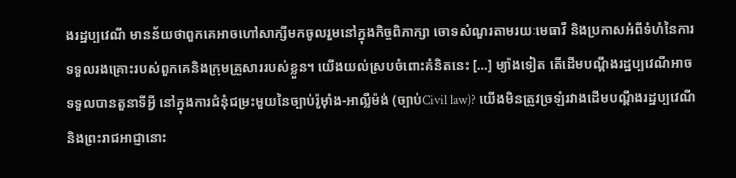ងរដ្ឋប្បវេណី មានន័យថាពួកគេអាចហៅសាក្សីមកចូលរួមនៅក្នុងកិច្ចពិភាក្សា ចោទសំណួរតាមរយៈមេធាវី និងប្រកាសអំពីទំហំនៃការទទួលរងគ្រោះរបស់ពួកគេនិងក្រុមគ្រួសាររបស់ខ្លួន។ យើងយល់ស្របចំពោះគំនិតនេះ […] ម្យ៉ាងទៀត តើដើមបណ្តឹងរដ្ឋប្បវេណីអាចទទួលបានតួនាទីអ្វី នៅក្នុងការជំនុំជម្រះមួយនៃច្បាប់រ៉ូម៉ាំង-អាល្លឺម៉ង់ (ច្បាប់Civil law)? យើងមិនត្រូវច្រឡំរវាងដើមបណ្តឹងរដ្ឋប្បវេណី និងព្រះរាជអាជ្ញានោះ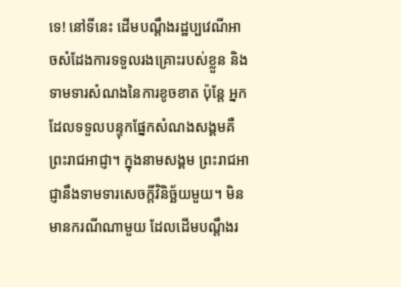ទេ! នៅទីនេះ ដើមបណ្តឹងរដ្ឋប្បវេណីអាចសំដែងការទទួលរងគ្រោះរបស់ខ្លួន និងទាមទារសំណងនៃការខូចខាត ប៉ុន្តែ អ្នកដែលទទួលបន្ទុកផ្នែកសំណងសង្គមគឺព្រះរាជអាជ្ញា។ ក្នុងនាមសង្គម ព្រះរាជអាជ្ញានឹងទាមទារសេចក្តីវិនិច័្ឆយមួយ។ មិនមានករណីណាមួយ ដែលដើមបណ្តឹងរ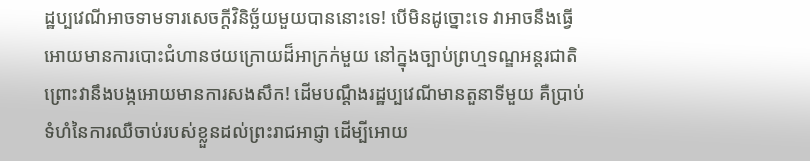ដ្ឋប្បវេណីអាចទាមទារសេចក្តីវិនិច័្ឆយមួយបាននោះទេ! បើមិនដូច្នោះទេ វាអាចនឹងធ្វើអោយមានការបោះជំហានថយក្រោយដ៏អាក្រក់មួយ នៅក្នុងច្បាប់ព្រហ្មទណ្ឌអន្តរជាតិ ព្រោះវានឹងបង្កអោយមានការសងសឹក! ដើមបណ្តឹងរដ្ឋប្បវេណីមានតួនាទីមួយ គឺប្រាប់ទំហំនៃការឈឺចាប់របស់ខ្លួនដល់ព្រះរាជអាជ្ញា ដើម្បីអោយ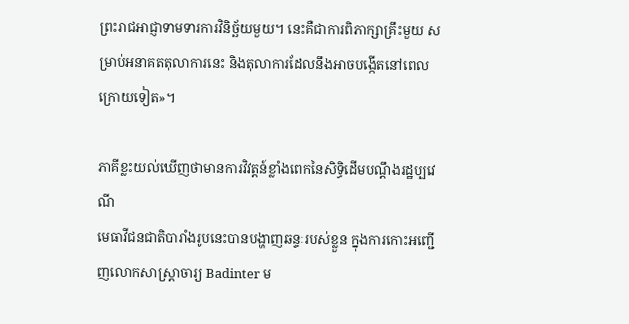ព្រះរាជអាជ្ញាទាមទារការវិនិច្ឆ័យមួយ។ នេះគឺជាការពិភាក្សាគ្រឹះមួយ សម្រាប់អនាគតតុលាការនេះ និងតុលាការដែលនឹងអាចបង្កើតនៅពេលក្រោយទៀត»។

ភាគីខ្លះយល់ឃើញថាមានការវិវត្តន៍ខ្លាំងពេកនៃសិទ្ធិដើមបណ្តឹងរដ្ឋប្បវេណី
មេធាវីជនជាតិបារាំងរូបនេះបានបង្ហាញឆន្ទៈរបស់ខ្លួន ក្នុងការកោះអញ្ជើញលោកសាស្រ្តាចារ្យ Badinter ម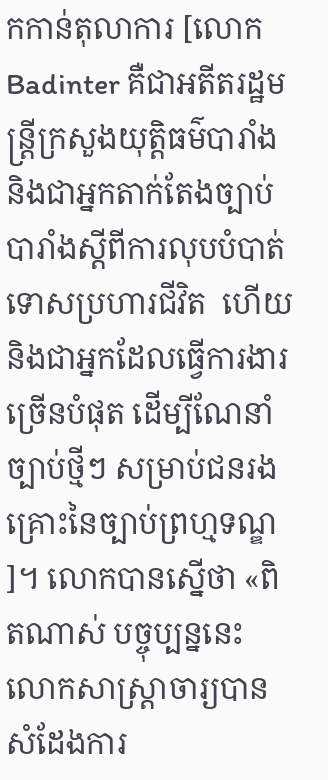កកាន់តុលាការ [លោក Badinter គឺជាអតីតរដ្ឋមន្រ្តីក្រសួងយុត្តិធម៌បារាំង និងជាអ្នកតាក់តែងច្បាប់បារាំងស្តីពីការលុបបំបាត់ទោសប្រហារជីវិត  ហើយនិងជាអ្នកដែលធ្វើការងារច្រើនបំផុត ដើម្បីណែនាំច្បាប់ថ្មីៗ សម្រាប់ជនរងគ្រោះនៃច្បាប់ព្រហ្មទណ្ឌ]។ លោកបានស្នើថា «ពិតណាស់ បច្ចុប្បន្ននេះ លោកសាស្រ្តាចារ្យបានសំដែងការ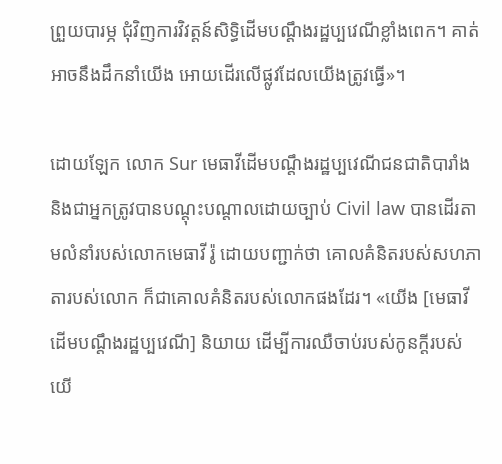ព្រួយបារម្ភ ជុំវិញការវិវត្តន៍សិទិ្ធដើមបណ្តឹងរដ្ឋប្បវេណីខ្លាំងពេក។ គាត់អាចនឹងដឹកនាំយើង អោយដើរលើផ្លូវដែលយើងត្រូវធ្វើ»។

ដោយឡែក លោក Sur មេធាវីដើមបណ្តឹងរដ្ឋប្បវេណីជនជាតិបារាំង និងជាអ្នកត្រូវបានបណ្តុះបណ្តាលដោយច្បាប់ Civil law បានដើរតាមលំនាំរបស់លោកមេធាវី រ៉ូ ដោយបញ្ជាក់ថា គោលគំនិតរបស់សហភាតារបស់លោក ក៏ជាគោលគំនិតរបស់លោកផងដែរ។ «យើង [មេធាវីដើមបណ្តឹងរដ្ឋប្បវេណី] និយាយ ដើម្បីការឈឺចាប់របស់កូនក្តីរបស់យើ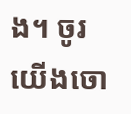ង។ ចូរយើងចោ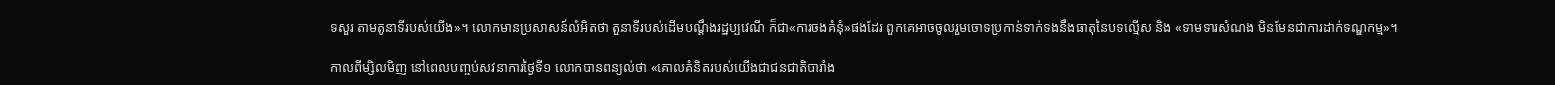ទសួរ តាមតូនាទីរបស់យើង»។ លោកមានប្រសាសន៍លំអិតថា តួនាទីរបស់ដើមបណ្តឹងរដ្ឋប្បវេណី ក៏ជា«ការចងគំនុំ»ផងដែរ ពួកគេអាចចូលរួមចោទប្រកាន់ទាក់ទងនឹងធាតុនៃបទល្មើស និង «ទាមទារសំណង មិនមែនជាការដាក់ទណ្ឌកម្ម»។

កាលពីម្សិលមិញ នៅពេលបញ្ចប់សវនាការថ្ងៃទី១ លោកបានពន្យល់ថា «គោលគំនិតរបស់យើងជាជនជាតិបារាំង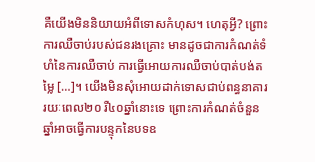គឺយើងមិននិយាយអំពីទោសកំហុស។ ហេតុអ្វី? ព្រោះការឈឺចាប់របស់ជនរងគ្រោះ មានដូចជាការកំណត់ទំហំនៃការឈឺចាប់ ការធ្វើអោយការឈឺចាប់បាត់បង់តម្លៃ […]។ យើងមិនសុំអោយដាក់ទោសជាប់ពន្ធនាគាររយៈពេល២០ រឺ៤០ឆ្នាំនោះទេ ព្រោះការកំណត់ចំនួនឆ្នាំអាចធ្វើការបន្ទុកនៃបទឧ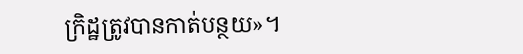ក្រិដ្ឋត្រូវបានកាត់បន្ថយ»។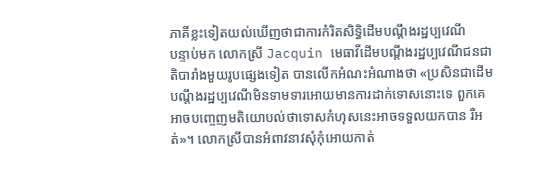ភាគីខ្លះទៀតយល់ឃើញថាជាការកំរិតសិទ្ធិដើមបណ្តឹងរដ្ឋប្បវេណី
បន្ទាប់មក លោកស្រី Jacquin មេធាវីដើមបណ្តឹងរដ្ឋប្បវេណីជនជាតិបារាំងមួយរូបផ្សេងទៀត បានលើកអំណះអំណាងថា «ប្រសិនជាដើមបណ្តឹងរដ្ឋប្បវេណីមិនទាមទារអោយមានការដាក់ទោសនោះទេ ពួកគេអាចបញ្ចេញមតិយោបល់ថាទោសកំហុសនេះអាចទទួលយកបាន រឺអត់»។ លោកស្រីបានអំពាវនាវសុំកុំអោយកាត់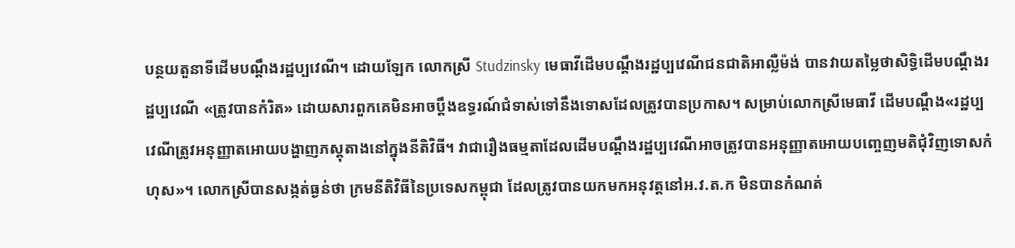បន្ថយតួនាទីដើមបណ្តឹងរដ្ឋប្បវេណី។ ដោយឡែក លោកស្រី Studzinsky មេធាវីដើមបណ្តឹងរដ្ឋប្បវេណីជនជាតិអាល្លឺម៉ង់ បានវាយតម្លៃថាសិទ្ធិដើមបណ្តឹងរដ្ឋប្បវេណី «ត្រូវបានកំរិត» ដោយសារពួកគេមិនអាចប្តឹងឧទ្ធរណ៍ជំទាស់ទៅនឹងទោសដែលត្រូវបានប្រកាស។ សម្រាប់លោកស្រីមេធាវី ដើមបណ្តឹង«រដ្ឋប្បវេណីត្រូវអនុញ្ញាតអោយបង្ហាញភស្តុតាងនៅក្នុងនីតិវិធី។ វាជារឿងធម្មតាដែលដើមបណ្តឹងរដ្ឋប្បវេណីអាចត្រូវបានអនុញ្ញាតអោយបញ្ចេញមតិជុំវិញទោសកំហុស»។ លោកស្រីបានសង្កត់ធ្ងន់ថា ក្រមនីតិវិធីនៃប្រទេសកម្ពុជា ដែលត្រូវបានយកមកអនុវត្តនៅអ.វ.ត.ក មិនបានកំណត់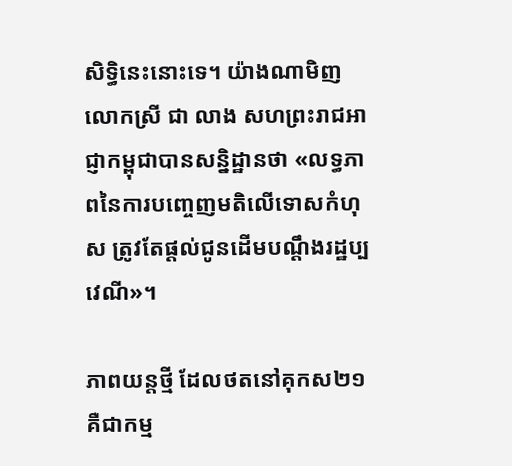សិទ្ធិនេះនោះទេ។ យ៉ាងណាមិញ លោកស្រី ជា លាង សហព្រះរាជអាជ្ញាកម្ពុជាបានសន្និដ្ឋានថា «លទ្ធភាពនៃការបញ្ចេញមតិលើទោសកំហុស ត្រូវតែផ្តល់ជូនដើមបណ្តឹងរដ្ឋប្បវេណី»។

ភាពយន្តថ្មី ដែលថតនៅគុកស២១ គឺជាកម្ម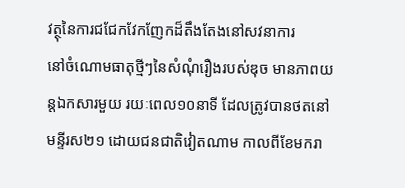វត្ថុនៃការជជែកវែកញែកដ៏តឹងតែងនៅសវនាការ
នៅចំណោមធាតុថ្មីៗនៃសំណុំរឿងរបស់ឌុច មានភាពយន្តឯកសារមួយ រយៈពេល១០នាទី ដែលត្រូវបានថតនៅមន្ទីរស២១ ដោយជនជាតិវៀតណាម កាលពីខែមករា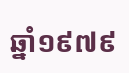ឆ្នាំ១៩៧៩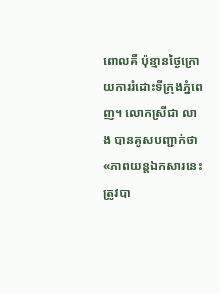ពោលគឺ ប៉ុន្មានថ្ងៃក្រោយការរំដោះទីក្រុងភ្នំពេញ។ លោកស្រីជា លាង បានគូសបញ្ជាក់ថា «ភាពយន្តឯកសារនេះត្រូវបា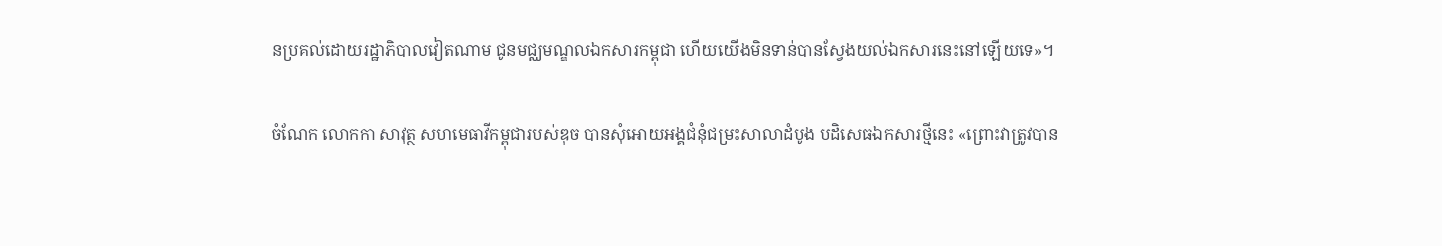នប្រគល់ដោយរដ្ឋាភិបាលវៀតណាម ជូនមជ្ឈមណ្ឌលឯកសារកម្ពុជា ហើយយើងមិនទាន់បានស្វែងយល់ឯកសារនេះនៅឡើយទេ»។

ចំណែក លោកកា សាវុត្ថ សហមេធាវីកម្ពុជារបស់ឌុច បានសុំអោយអង្គជំនុំជម្រះសាលាដំបូង បដិសេធឯកសារថ្មីនេះ «ព្រោះវាត្រូវបាន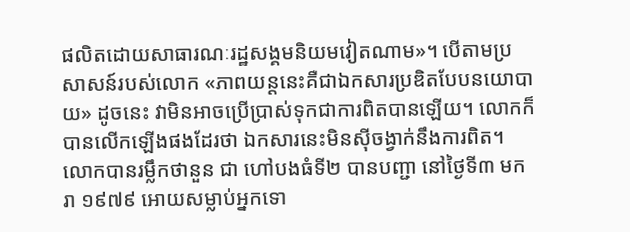ផលិតដោយសាធារណៈរដ្ឋសង្គមនិយមវៀតណាម»។ បើតាមប្រសាសន៍របស់លោក «ភាពយន្តនេះគឺជាឯកសារប្រឌិតបែបនយោបាយ» ដូចនេះ វាមិនអាចប្រើប្រាស់ទុកជាការពិតបានឡើយ។ លោកក៏បានលើកឡើងផងដែរថា ឯកសារនេះមិនស៊ីចង្វាក់នឹងការពិត។ លោកបានរម្លឹកថានួន ជា ហៅបងធំទី២ បានបញ្ជា នៅថ្ងៃទី៣ មករា ១៩៧៩ អោយសម្លាប់អ្នកទោ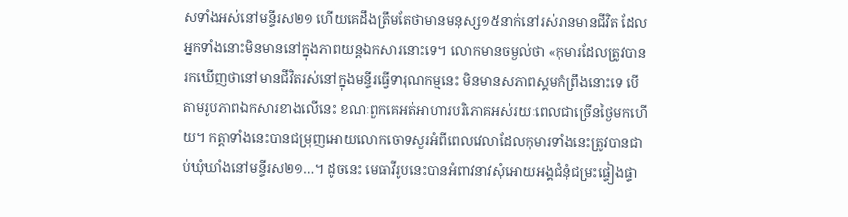សទាំងអស់នៅមន្ទីរស២១ ហើយគេដឹងត្រឹមតែថាមានមនុស្ស១៥នាក់នៅរស់រានមានជីវិត ដែលអ្នកទាំងនោះមិនមាននៅក្នុងភាពយន្តឯកសារនោះទេ។ លោកមានចម្ងល់ថា «កុមារដែលត្រូវបានរកឃើញថានៅមានជីវិតរស់នៅក្នុងមន្ទីរធ្វើទារុណកម្មនេះ មិនមានសភាពស្គមកំព្រឹងនោះទេ បើតាមរូបភាពឯកសារខាងលើនេះ ខណៈពួកគេអត់អាហារបរិភោគអស់រយៈពេលជាច្រើនថ្ងៃមកហើយ។ កត្តាទាំងនេះបានជម្រុញអោយលោកចោទសួរអំពីពេលវេលាដែលកុមារទាំងនេះត្រូវបានជាប់ឃុំឃាំងនៅមន្ទីរស២១…។ ដូចនេះ មេធាវីរូបនេះបានអំពាវនាវសុំអោយអង្គជំនុំជម្រះផ្ទៀងផ្ទា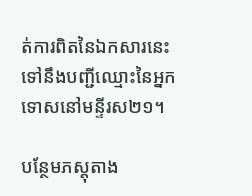ត់ការពិតនៃឯកសារនេះ ទៅនឹងបញ្ជីឈ្មោះនៃអ្នកទោសនៅមន្ទីរស២១។

បន្ថែមភស្តុតាង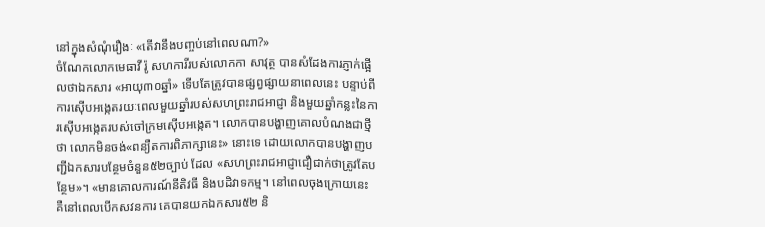នៅក្នុងសំណុំរឿងៈ «តើវានឹងបញ្ចប់នៅពេលណា?»
ចំណែកលោកមេធាវី រ៉ូ សហការីរបស់លោកកា សាវុត្ថ បានសំដែងការភ្ញាក់ផ្អើលថាឯកសារ «អាយុ៣០ឆ្នាំ» ទើបតែត្រូវបានផ្សព្វផ្សាយនាពេលនេះ បន្ទាប់ពីការស៊ើបអង្កេតរយៈពេលមួយឆ្នាំរបស់សហព្រះរាជអាជ្ញា និងមួយឆ្នាំកន្លះនៃការស៊ើបអង្កេតរបស់ចៅក្រមស៊ើបអង្កេត។ លោកបានបង្ហាញគោលបំណងជាថ្មីថា លោកមិនចង់«ពន្យឺតការពិភាក្សានេះ» នោះទេ ដោយលោកបានបង្ហាញបញ្ជីឯកសារបន្ថែមចំនួន៥២ច្បាប់ ដែល «សហព្រះរាជអាជ្ញាជឿជាក់ថាត្រូវតែបន្ថែម»។ «មានគោលការណ៍នីតិវធី និងបដិវាទកម្ម។ នៅពេលចុងក្រោយនេះ គឺនៅពេលបើកសវនការ គេបានយកឯកសារ៥២ និ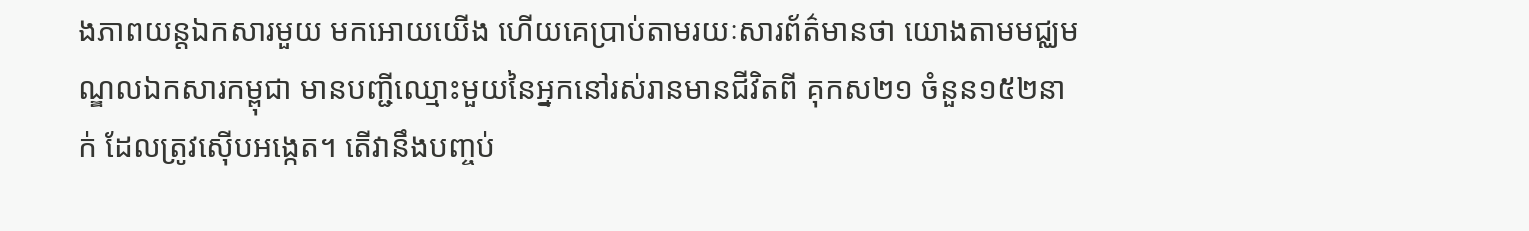ងភាពយន្តឯកសារមួយ មកអោយយើង ហើយគេប្រាប់តាមរយៈសារព័ត៌មានថា យោងតាមមជ្ឈមណ្ឌលឯកសារកម្ពុជា មានបញ្ជីឈ្មោះមួយនៃអ្នកនៅរស់រានមានជីវិតពី គុកស២១ ចំនួន១៥២នាក់ ដែលត្រូវស៊ើបអង្កេត។ តើវានឹងបញ្ចប់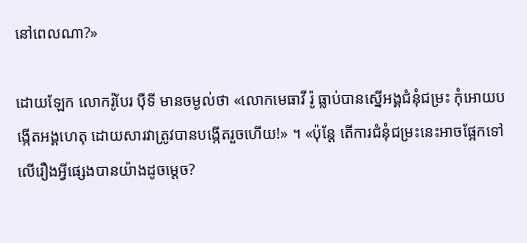នៅពេលណា?»

ដោយឡែក លោករ៉ូបែរ ប៉ឺទី មានចម្ងល់ថា «លោកមេធាវី រ៉ូ ធ្លាប់បានស្នើអង្គជំនុំជម្រះ កុំអោយបង្កើតអង្គហេតុ ដោយសារវាត្រូវបានបង្កើតរួចហើយ!» ។ «ប៉ុន្តែ តើការជំនុំជម្រះនេះអាចផ្អែកទៅលើរឿងអ្វីផ្សេងបានយ៉ាងដូចម្តេច?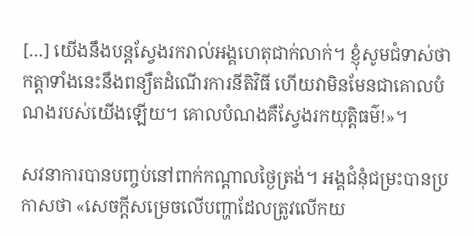[…] យើងនឹងបន្តស្វែងរករាល់អង្គហេតុជាក់លាក់។ ខ្ញុំសូមជំទាស់ថា កត្តាទាំងនេះនឹងពន្យឺតដំណើរការនីតិវិធី ហើយវាមិនមែនជាគោលបំណងរបស់យើងឡើយ។ គោលបំណងគឺស្វែងរកយុត្តិធម៌!»។

សវនាការបានបញ្ចប់នៅពាក់កណ្តាលថ្ងៃត្រង់។ អង្គជំនុំជម្រះបានប្រកាសថា «សេចក្តីសម្រេចលើបញ្ហាដែលត្រូវលើកយ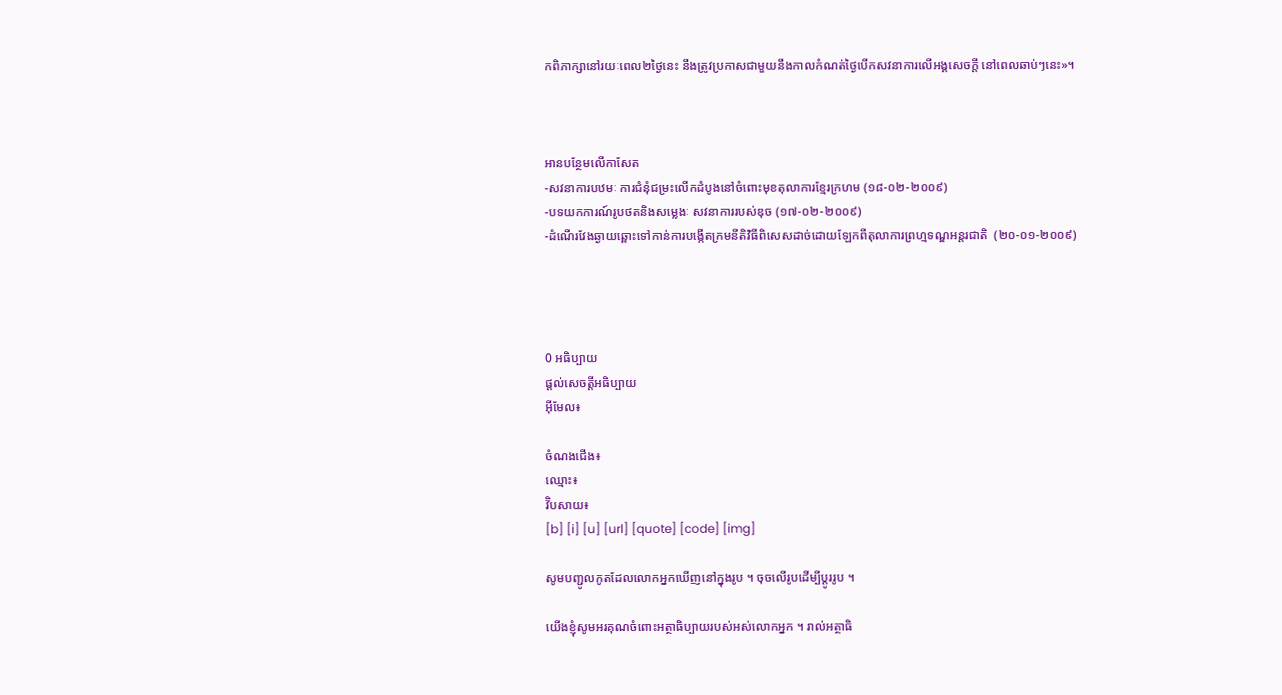កពិភាក្សានៅរយៈពេល២ថ្ងៃនេះ នឹងត្រូវប្រកាសជាមួយនឹងកាលកំណត់ថ្ងៃបើកសវនាការលើអង្គសេចក្តី នៅពេលឆាប់ៗនេះ»។



អានបន្ថែមលើកាសែត
-សវនាការបឋមៈ ការជំនុំជម្រះលើកដំបូងនៅចំពោះមុខតុលាការខ្មែរក្រហម (១៨-០២-២០០៩)
-បទយកការណ៍រូបថតនិងសម្លេងៈ សវនាការរបស់ឌុច (១៧-០២-២០០៩)
-ដំណើរវែងឆ្ងាយឆ្ពោះទៅកាន់ការបង្កើតក្រមនីតិវិធីពិសេសដាច់ដោយឡែកពីតុលាការព្រហ្មទណ្ឌអន្តរជាតិ  (២០-០១-២០០៩)




0 អធិប្បាយ
ផ្តល់សេចត្តីអធិប្បាយ
អ៊ីមែល៖

ចំណងជើង៖
ឈ្មោះ៖
វ៊ិបសាយ៖
[b] [i] [u] [url] [quote] [code] [img]

សូមបញ្ជូលកូតដែលលោកអ្នកឃើញនៅក្នុងរូប ។ ចុចលើរូបដើម្បីប្តូររូប ។

យើងខ្ញុំសូមអរគុណចំពោះអត្ថាធិប្បាយរបស់អស់លោកអ្នក ។ រាល់អត្ថាធិ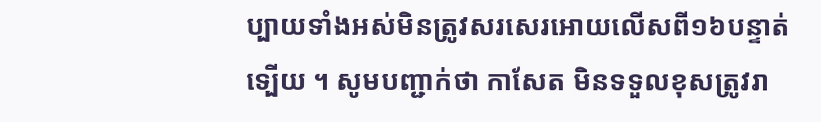ប្បាយទាំងអស់មិនត្រូវសរសេរអោយលើសពី១៦បន្ទាត់ទ្បើយ ។ សូមបញ្ជាក់ថា កាសែត មិនទទួលខុសត្រូវរា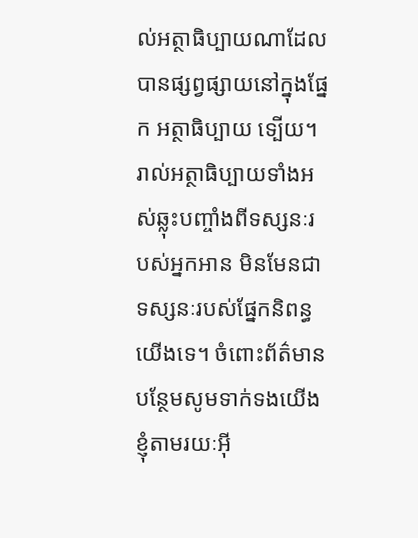ល់អត្ថាធិប្បាយណាដែលបានផ្សព្វផ្សាយនៅក្នុងផ្នែក អត្ថាធិប្បាយ ទ្បើយ។ រាល់អត្ថាធិប្បាយទាំងអស់ឆ្លុះបញ្ចាំងពីទស្សនៈរបស់អ្នកអាន មិនមែនជាទស្សនៈរបស់ផ្នែកនិពន្ធយើងទេ។ ចំពោះព័ត៌មានបន្ថែមសូមទាក់ទងយើងខ្ញុំតាមរយៈអ៊ី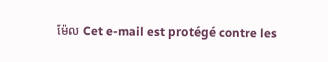ម៉ែល Cet e-mail est protégé contre les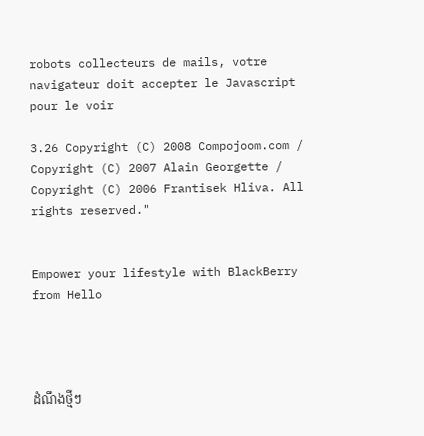robots collecteurs de mails, votre navigateur doit accepter le Javascript pour le voir

3.26 Copyright (C) 2008 Compojoom.com / Copyright (C) 2007 Alain Georgette / Copyright (C) 2006 Frantisek Hliva. All rights reserved."


Empower your lifestyle with BlackBerry from Hello




ដំណឹងថ្មីៗ